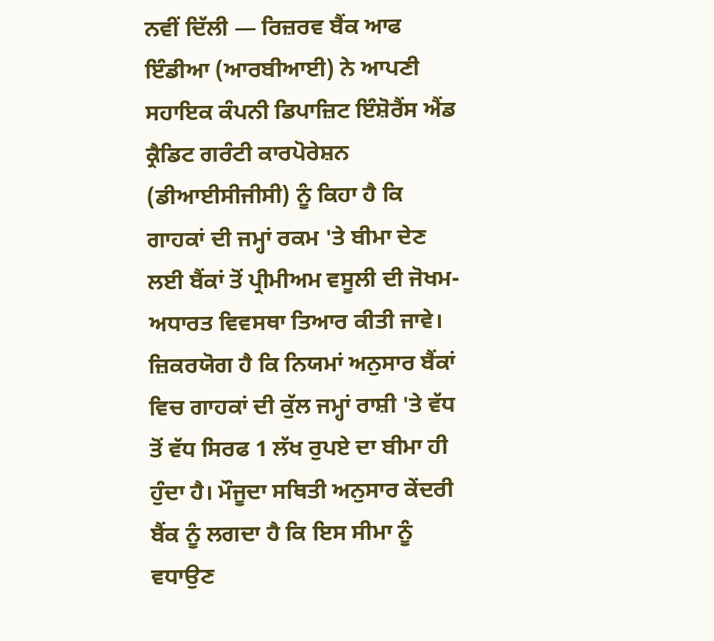ਨਵੀਂ ਦਿੱਲੀ — ਰਿਜ਼ਰਵ ਬੈਂਕ ਆਫ ਇੰਡੀਆ (ਆਰਬੀਆਈ) ਨੇ ਆਪਣੀ ਸਹਾਇਕ ਕੰਪਨੀ ਡਿਪਾਜ਼ਿਟ ਇੰਸ਼ੋਰੈਂਸ ਐਂਡ ਕ੍ਰੈਡਿਟ ਗਰੰਟੀ ਕਾਰਪੋਰੇਸ਼ਨ (ਡੀਆਈਸੀਜੀਸੀ) ਨੂੰ ਕਿਹਾ ਹੈ ਕਿ ਗਾਹਕਾਂ ਦੀ ਜਮ੍ਹਾਂ ਰਕਮ 'ਤੇ ਬੀਮਾ ਦੇਣ ਲਈ ਬੈਂਕਾਂ ਤੋਂ ਪ੍ਰੀਮੀਅਮ ਵਸੂਲੀ ਦੀ ਜੋਖਮ-ਅਧਾਰਤ ਵਿਵਸਥਾ ਤਿਆਰ ਕੀਤੀ ਜਾਵੇ। ਜ਼ਿਕਰਯੋਗ ਹੈ ਕਿ ਨਿਯਮਾਂ ਅਨੁਸਾਰ ਬੈਂਕਾਂ ਵਿਚ ਗਾਹਕਾਂ ਦੀ ਕੁੱਲ ਜਮ੍ਹਾਂ ਰਾਸ਼ੀ 'ਤੇ ਵੱਧ ਤੋਂ ਵੱਧ ਸਿਰਫ 1 ਲੱਖ ਰੁਪਏ ਦਾ ਬੀਮਾ ਹੀ ਹੁੰਦਾ ਹੈ। ਮੌਜੂਦਾ ਸਥਿਤੀ ਅਨੁਸਾਰ ਕੇਂਦਰੀ ਬੈਂਕ ਨੂੰ ਲਗਦਾ ਹੈ ਕਿ ਇਸ ਸੀਮਾ ਨੂੰ ਵਧਾਉਣ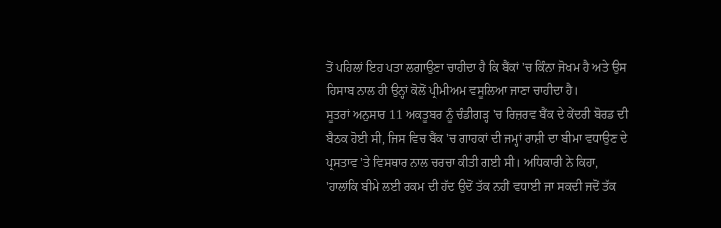ਤੋਂ ਪਹਿਲਾਂ ਇਹ ਪਤਾ ਲਗਾਉਣਾ ਚਾਹੀਦਾ ਹੈ ਕਿ ਬੈਂਕਾਂ 'ਚ ਕਿੰਨਾ ਜੋਖਮ ਹੈ ਅਤੇ ਉਸ ਹਿਸਾਬ ਨਾਲ ਹੀ ਉਨ੍ਹਾਂ ਕੋਲੋਂ ਪ੍ਰੀਮੀਅਮ ਵਸੂਲਿਆ ਜਾਣਾ ਚਾਹੀਦਾ ਹੈ।
ਸੂਤਰਾਂ ਅਨੁਸਾਰ 11 ਅਕਤੂਬਰ ਨੂੰ ਚੰਡੀਗੜ੍ਹ 'ਚ ਰਿਜ਼ਰਵ ਬੈਂਕ ਦੇ ਕੇਂਦਰੀ ਬੋਰਡ ਦੀ ਬੈਠਕ ਹੋਈ ਸੀ, ਜਿਸ ਵਿਚ ਬੈਂਕ 'ਚ ਗਾਹਕਾਂ ਦੀ ਜਮ੍ਹਾਂ ਰਾਸ਼ੀ ਦਾ ਬੀਮਾ ਵਧਾਉਣ ਦੇ ਪ੍ਰਸਤਾਵ 'ਤੇ ਵਿਸਥਾਰ ਨਾਲ ਚਰਚਾ ਕੀਤੀ ਗਈ ਸੀ। ਅਧਿਕਾਰੀ ਨੇ ਕਿਹਾ, 'ਹਾਲਾਂਕਿ ਬੀਮੇ ਲਈ ਰਕਮ ਦੀ ਹੱਦ ਉਦੋਂ ਤੱਕ ਨਹੀਂ ਵਧਾਈ ਜਾ ਸਕਦੀ ਜਦੋਂ ਤੱਕ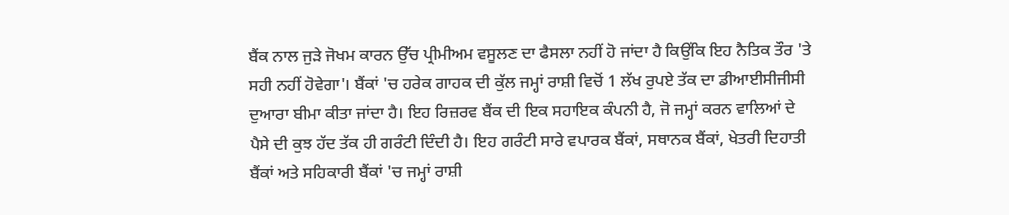ਬੈਂਕ ਨਾਲ ਜੁੜੇ ਜੋਖਮ ਕਾਰਨ ਉੱਚ ਪ੍ਰੀਮੀਅਮ ਵਸੂਲਣ ਦਾ ਫੈਸਲਾ ਨਹੀਂ ਹੋ ਜਾਂਦਾ ਹੈ ਕਿਉਂਕਿ ਇਹ ਨੈਤਿਕ ਤੌਰ 'ਤੇ ਸਹੀ ਨਹੀਂ ਹੋਵੇਗਾ'। ਬੈਂਕਾਂ 'ਚ ਹਰੇਕ ਗਾਹਕ ਦੀ ਕੁੱਲ ਜਮ੍ਹਾਂ ਰਾਸ਼ੀ ਵਿਚੋਂ 1 ਲੱਖ ਰੁਪਏ ਤੱਕ ਦਾ ਡੀਆਈਸੀਜੀਸੀ ਦੁਆਰਾ ਬੀਮਾ ਕੀਤਾ ਜਾਂਦਾ ਹੈ। ਇਹ ਰਿਜ਼ਰਵ ਬੈਂਕ ਦੀ ਇਕ ਸਹਾਇਕ ਕੰਪਨੀ ਹੈ, ਜੋ ਜਮ੍ਹਾਂ ਕਰਨ ਵਾਲਿਆਂ ਦੇ ਪੈਸੇ ਦੀ ਕੁਝ ਹੱਦ ਤੱਕ ਹੀ ਗਰੰਟੀ ਦਿੰਦੀ ਹੈ। ਇਹ ਗਰੰਟੀ ਸਾਰੇ ਵਪਾਰਕ ਬੈਂਕਾਂ, ਸਥਾਨਕ ਬੈਂਕਾਂ, ਖੇਤਰੀ ਦਿਹਾਤੀ ਬੈਂਕਾਂ ਅਤੇ ਸਹਿਕਾਰੀ ਬੈਂਕਾਂ 'ਚ ਜਮ੍ਹਾਂ ਰਾਸ਼ੀ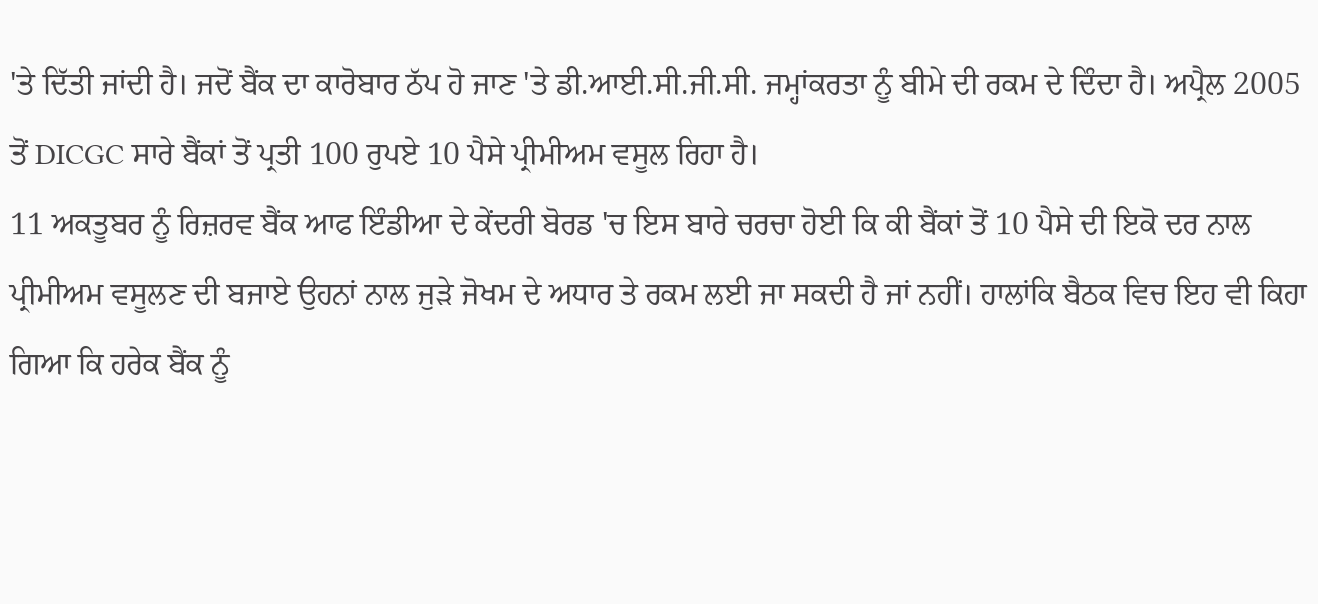'ਤੇ ਦਿੱਤੀ ਜਾਂਦੀ ਹੈ। ਜਦੋਂ ਬੈਂਕ ਦਾ ਕਾਰੋਬਾਰ ਠੱਪ ਹੋ ਜਾਣ 'ਤੇ ਡੀ.ਆਈ.ਸੀ.ਜੀ.ਸੀ. ਜਮ੍ਹਾਂਕਰਤਾ ਨੂੰ ਬੀਮੇ ਦੀ ਰਕਮ ਦੇ ਦਿੰਦਾ ਹੈ। ਅਪ੍ਰੈਲ 2005 ਤੋਂ DICGC ਸਾਰੇ ਬੈਂਕਾਂ ਤੋਂ ਪ੍ਰਤੀ 100 ਰੁਪਏ 10 ਪੈਸੇ ਪ੍ਰੀਮੀਅਮ ਵਸੂਲ ਰਿਹਾ ਹੈ।
11 ਅਕਤੂਬਰ ਨੂੰ ਰਿਜ਼ਰਵ ਬੈਂਕ ਆਫ ਇੰਡੀਆ ਦੇ ਕੇਂਦਰੀ ਬੋਰਡ 'ਚ ਇਸ ਬਾਰੇ ਚਰਚਾ ਹੋਈ ਕਿ ਕੀ ਬੈਂਕਾਂ ਤੋਂ 10 ਪੈਸੇ ਦੀ ਇਕੋ ਦਰ ਨਾਲ ਪ੍ਰੀਮੀਅਮ ਵਸੂਲਣ ਦੀ ਬਜਾਏ ਉਹਨਾਂ ਨਾਲ ਜੁੜੇ ਜੋਖਮ ਦੇ ਅਧਾਰ ਤੇ ਰਕਮ ਲਈ ਜਾ ਸਕਦੀ ਹੈ ਜਾਂ ਨਹੀਂ। ਹਾਲਾਂਕਿ ਬੈਠਕ ਵਿਚ ਇਹ ਵੀ ਕਿਹਾ ਗਿਆ ਕਿ ਹਰੇਕ ਬੈਂਕ ਨੂੰ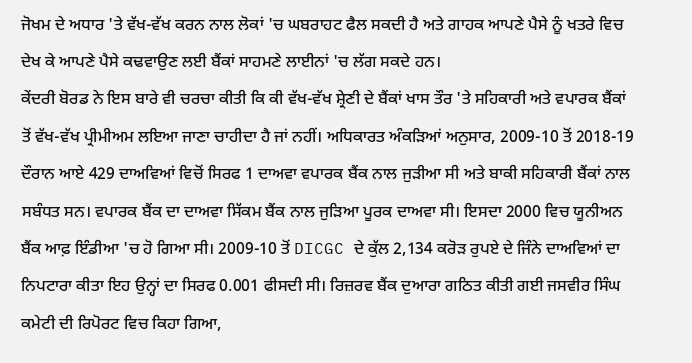ਜੋਖਮ ਦੇ ਅਧਾਰ 'ਤੇ ਵੱਖ-ਵੱਖ ਕਰਨ ਨਾਲ ਲੋਕਾਂ 'ਚ ਘਬਰਾਹਟ ਫੈਲ ਸਕਦੀ ਹੈ ਅਤੇ ਗਾਹਕ ਆਪਣੇ ਪੈਸੇ ਨੂੰ ਖਤਰੇ ਵਿਚ ਦੇਖ ਕੇ ਆਪਣੇ ਪੈਸੇ ਕਢਵਾਉਣ ਲਈ ਬੈਂਕਾਂ ਸਾਹਮਣੇ ਲਾਈਨਾਂ 'ਚ ਲੱਗ ਸਕਦੇ ਹਨ।
ਕੇਂਦਰੀ ਬੋਰਡ ਨੇ ਇਸ ਬਾਰੇ ਵੀ ਚਰਚਾ ਕੀਤੀ ਕਿ ਕੀ ਵੱਖ-ਵੱਖ ਸ਼੍ਰੇਣੀ ਦੇ ਬੈਂਕਾਂ ਖਾਸ ਤੌਰ 'ਤੇ ਸਹਿਕਾਰੀ ਅਤੇ ਵਪਾਰਕ ਬੈਂਕਾਂ ਤੋਂ ਵੱਖ-ਵੱਖ ਪ੍ਰੀਮੀਅਮ ਲਇਆ ਜਾਣਾ ਚਾਹੀਦਾ ਹੈ ਜਾਂ ਨਹੀਂ। ਅਧਿਕਾਰਤ ਅੰਕੜਿਆਂ ਅਨੁਸਾਰ, 2009-10 ਤੋਂ 2018-19 ਦੌਰਾਨ ਆਏ 429 ਦਾਅਵਿਆਂ ਵਿਚੋਂ ਸਿਰਫ 1 ਦਾਅਵਾ ਵਪਾਰਕ ਬੈਂਕ ਨਾਲ ਜੁੜੀਆ ਸੀ ਅਤੇ ਬਾਕੀ ਸਹਿਕਾਰੀ ਬੈਂਕਾਂ ਨਾਲ ਸਬੰਧਤ ਸਨ। ਵਪਾਰਕ ਬੈਂਕ ਦਾ ਦਾਅਵਾ ਸਿੱਕਮ ਬੈਂਕ ਨਾਲ ਜੁੜਿਆ ਪੂਰਕ ਦਾਅਵਾ ਸੀ। ਇਸਦਾ 2000 ਵਿਚ ਯੂਨੀਅਨ ਬੈਂਕ ਆਫ਼ ਇੰਡੀਆ 'ਚ ਹੋ ਗਿਆ ਸੀ। 2009-10 ਤੋਂ DICGC ਦੇ ਕੁੱਲ 2,134 ਕਰੋੜ ਰੁਪਏ ਦੇ ਜਿੰਨੇ ਦਾਅਵਿਆਂ ਦਾ ਨਿਪਟਾਰਾ ਕੀਤਾ ਇਹ ਉਨ੍ਹਾਂ ਦਾ ਸਿਰਫ 0.001 ਫੀਸਦੀ ਸੀ। ਰਿਜ਼ਰਵ ਬੈਂਕ ਦੁਆਰਾ ਗਠਿਤ ਕੀਤੀ ਗਈ ਜਸਵੀਰ ਸਿੰਘ ਕਮੇਟੀ ਦੀ ਰਿਪੋਰਟ ਵਿਚ ਕਿਹਾ ਗਿਆ,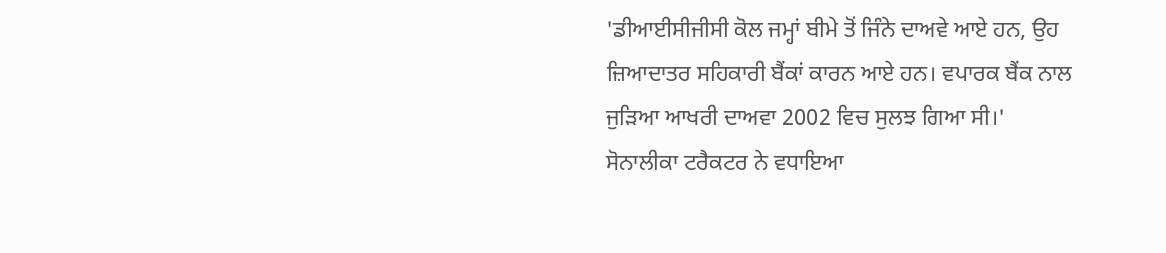'ਡੀਆਈਸੀਜੀਸੀ ਕੋਲ ਜਮ੍ਹਾਂ ਬੀਮੇ ਤੋਂ ਜਿੰਨੇ ਦਾਅਵੇ ਆਏ ਹਨ, ਉਹ ਜ਼ਿਆਦਾਤਰ ਸਹਿਕਾਰੀ ਬੈਂਕਾਂ ਕਾਰਨ ਆਏ ਹਨ। ਵਪਾਰਕ ਬੈਂਕ ਨਾਲ ਜੁੜਿਆ ਆਖਰੀ ਦਾਅਵਾ 2002 ਵਿਚ ਸੁਲਝ ਗਿਆ ਸੀ।'
ਸੋਨਾਲੀਕਾ ਟਰੈਕਟਰ ਨੇ ਵਧਾਇਆ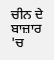ਚੀਨ ਦੇ ਬਾਜ਼ਾਰ 'ਚ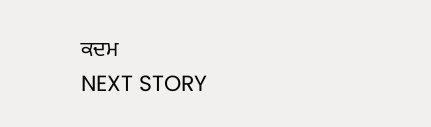ਕਦਮ
NEXT STORY